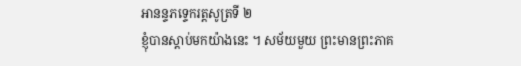អានន្ទភទ្ទេករត្តសូត្រទី ២
ខ្ញុំបានស្តាប់មកយ៉ាងនេះ ។ សម័យមួយ ព្រះមានព្រះភាគ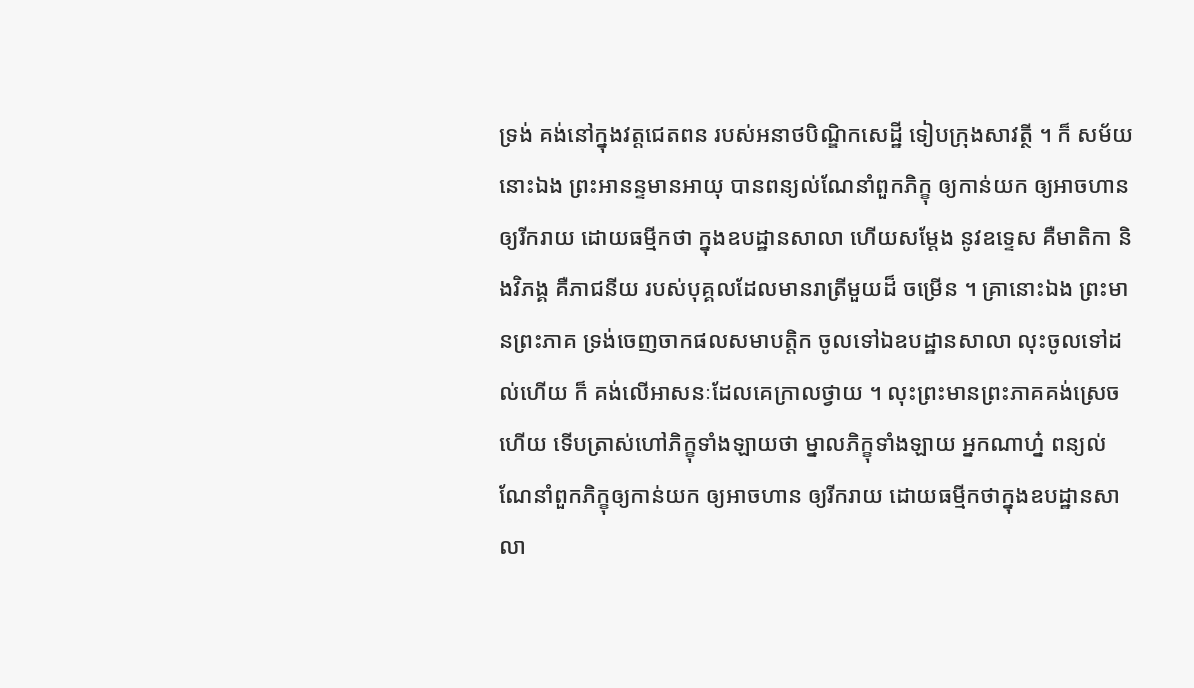ទ្រង់ គង់នៅក្នុងវត្តជេតពន របស់អនាថបិណ្ឌិកសេដ្ឋី ទៀបក្រុងសាវត្ថី ។ ក៏ សម័យនោះឯង ព្រះអានន្ទមានអាយុ បានពន្យល់ណែនាំពួកភិក្ខុ ឲ្យកាន់យក ឲ្យអាចហាន ឲ្យរីករាយ ដោយធម្មីកថា ក្នុងឧបដ្ឋានសាលា ហើយសម្តែង នូវឧទ្ទេស គឺមាតិកា និងវិភង្គ គឺភាជនីយ របស់បុគ្គលដែលមានរាត្រីមួយដ៏ ចម្រើន ។ គ្រានោះឯង ព្រះមានព្រះភាគ ទ្រង់ចេញចាកផលសមាបត្តិក ចូលទៅឯឧបដ្ឋានសាលា លុះចូលទៅដល់ហើយ ក៏ គង់លើអាសនៈដែលគេក្រាលថ្វាយ ។ លុះព្រះមានព្រះភាគគង់ស្រេចហើយ ទើបត្រាស់ហៅភិក្ខុទាំងឡាយថា ម្នាលភិក្ខុទាំងឡាយ អ្នកណាហ្ន៎ ពន្យល់ ណែនាំពួកភិក្ខុឲ្យកាន់យក ឲ្យអាចហាន ឲ្យរីករាយ ដោយធម្មីកថាក្នុងឧបដ្ឋានសាលា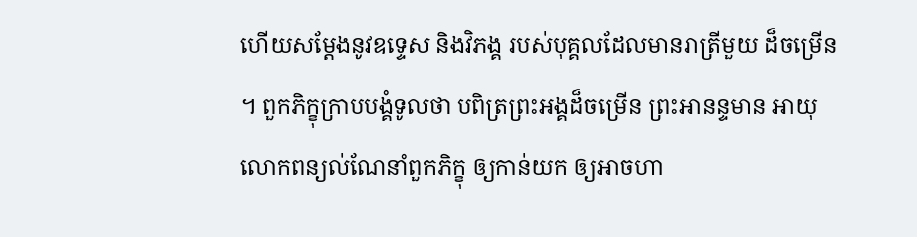ហើយសម្តែងនូវឧទ្ទេស និងវិភង្គ របស់បុគ្គលដែលមានរាត្រីមួយ ដ៏ចម្រើន ។ ពួកភិក្ខុក្រាបបង្គំទូលថា បពិត្រព្រះអង្គដ៏ចម្រើន ព្រះអានន្ទមាន អាយុ លោកពន្យល់ណែនាំពួកភិក្ខុ ឲ្យកាន់យក ឲ្យអាចហា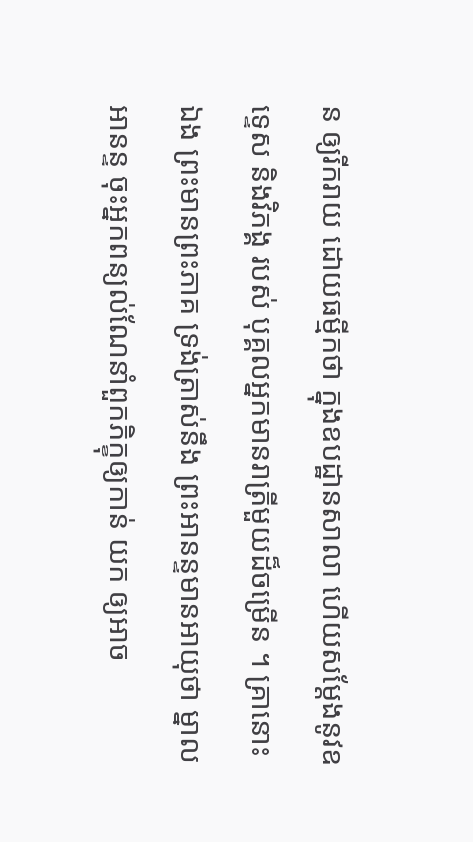ន ឲ្យរីករាយ ដោយធម្មីកថា ក្នុងឧបដ្ឋានសាលា ហើយសម្តែងនូវឧទ្ទេស និងវិភង្គ របស់ បុគ្គលអ្នកមានរាត្រីមួយដ៏ចម្រើន ។ គ្រានោះឯង ព្រះមានព្រះភាគ ទ្រង់ត្រាស់នឹង ព្រះអានន្ទមានអាយុថា ម្នាលអានន្ទ ចុះអ្នកពន្យល់ណែនាំពួកភិក្ខុឲ្យកាន់ យក ឲ្យអាច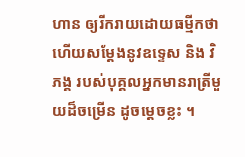ហាន ឲ្យរីករាយដោយធម្មីកថា ហើយសម្តែងនូវឧទ្ទេស និង វិភង្គ របស់បុគ្គលអ្នកមានរាត្រីមួយដ៏ចម្រើន ដូចម្តេចខ្លះ ។